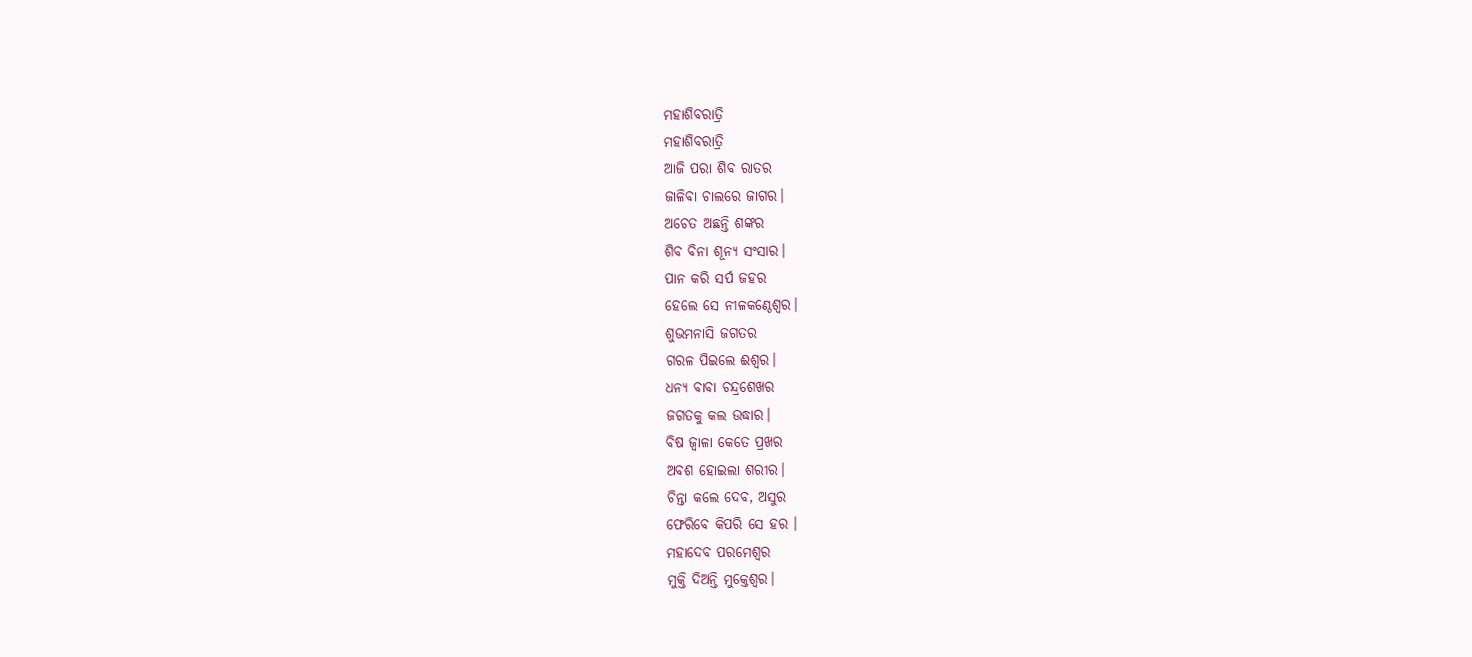ମହାଶିବରାତ୍ରି
ମହାଶିବରାତ୍ରି
ଆଜି ପରା ଶିବ ରାତର
ଜାଳିବା ଚାଲରେ ଜାଗର।
ଅଚେତ ଅଛନ୍ତି ଶଙ୍କର
ଶିବ ବିନା ଶୂନ୍ୟ ସଂସାର।
ପାନ କରି ସର୍ପ ଜହର
ହେଲେ ସେ ନୀଳକଣ୍ଠେଶ୍ଵର।
ଶୁଭମନାସି ଜଗତର
ଗରଳ ପିଇଲେ ଈଶ୍ୱର।
ଧନ୍ୟ ବାବା ଚନ୍ଦ୍ରଶେଖର
ଜଗତକୁ କଲ ଉଦ୍ଧାର।
ବିଷ ଜ୍ବାଳା କେତେ ପ୍ରଖର
ଅବଶ ହୋଇଲା ଶରୀର।
ଚିନ୍ତା କଲେ ଦେବ, ଅସୁର
ଫେରିବେ କିପରି ସେ ହର ।
ମହାଦେବ ପରମେଶ୍ବର
ମୁକ୍ତି ଦିଅନ୍ତି ମୁକ୍ତେଶ୍ଵର।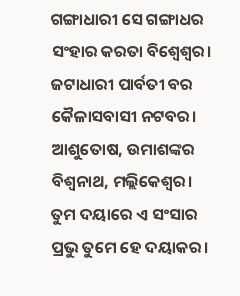ଗଙ୍ଗାଧାରୀ ସେ ଗଙ୍ଗାଧର
ସଂହାର କରତା ବିଶ୍ଵେଶ୍ଵର।
ଜଟାଧାରୀ ପାର୍ବତୀ ବର
କୈଳାସବାସୀ ନଟବର।
ଆଶୁତୋଷ, ଉମାଶଙ୍କର
ବିଶ୍ବନାଥ, ମଲ୍ଲିକେଶ୍ବର।
ତୁମ ଦୟାରେ ଏ ସଂସାର
ପ୍ରଭୁ ତୁମେ ହେ ଦୟାକର।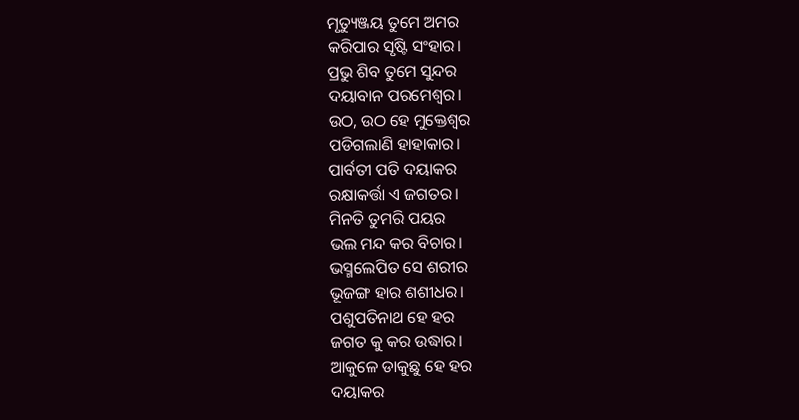ମୃତ୍ୟୁଞ୍ଜୟ ତୁମେ ଅମର
କରିପାର ସୃଷ୍ଟି ସଂହାର।
ପ୍ରଭୁ ଶିବ ତୁମେ ସୁନ୍ଦର
ଦୟାବାନ ପରମେଶ୍ବର।
ଉଠ, ଉଠ ହେ ମୁକ୍ତେଶ୍ଵର
ପଡିଗଲାଣି ହାହାକାର।
ପାର୍ବତୀ ପତି ଦୟାକର
ରକ୍ଷାକର୍ତ୍ତା ଏ ଜଗତର।
ମିନତି ତୁମରି ପୟର
ଭଲ ମନ୍ଦ କର ବିଚାର।
ଭସ୍ମଲେପିତ ସେ ଶରୀର
ଭୂଜଙ୍ଗ ହାର ଶଶୀଧର।
ପଶୁପତିନାଥ ହେ ହର
ଜଗତ କୁ କର ଉଦ୍ଧାର।
ଆକୁଳେ ଡାକୁଛୁ ହେ ହର
ଦୟାକର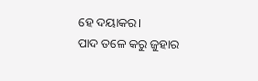ହେ ଦୟାକର।
ପାଦ ତଳେ କରୁ ଜୁହାର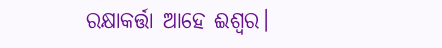ରକ୍ଷାକର୍ତ୍ତା ଆହେ ଈଶ୍ୱର।